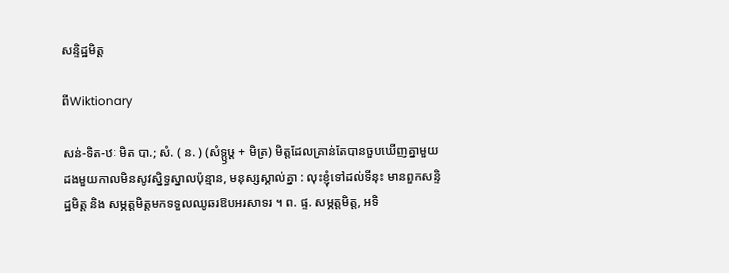សន្ទិដ្ឋមិត្ត

ពីWiktionary

សន់-ទិត-ឋៈ មិត បា.; សំ. ( ន. ) (សំទ្ឫឞ្ត + មិត្រ) មិត្តដែលគ្រាន់តែបានចួបឃើញគ្នាមួយដងមួយកាលមិនសូវស្និទ្ធស្នាលប៉ុន្មាន, មនុស្សស្គាល់គ្នា : លុះខ្ញុំទៅដល់ទីនុះ មានពួកសន្ទិដ្ឋមិត្ត និង សម្ភត្តមិត្តមកទទួលឈូឆរឱបអរសាទរ ។ ព. ផ្ទ. សម្ភត្តមិត្ត, អទិ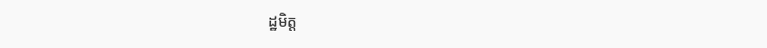ដ្ឋមិត្ត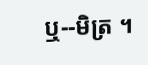ឬ--មិត្រ ។